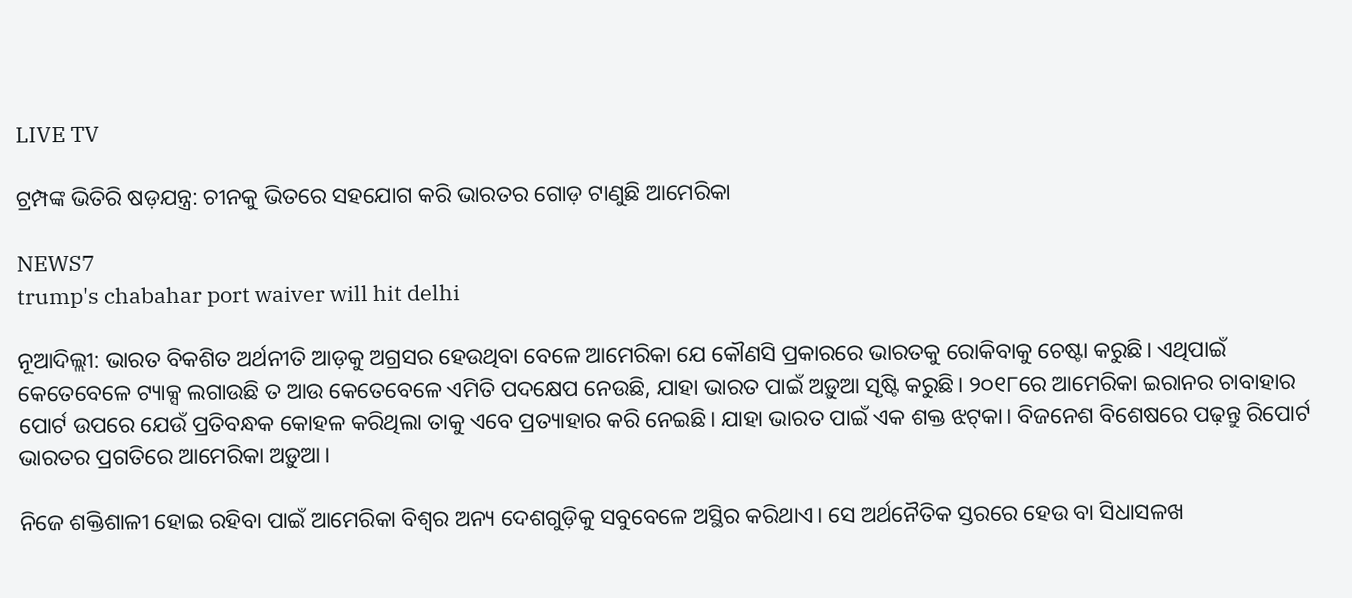LIVE TV

ଟ୍ରମ୍ପଙ୍କ ଭିତିରି ଷଡ଼ଯନ୍ତ୍ର: ଚୀନକୁ ଭିତରେ ସହଯୋଗ କରି ଭାରତର ଗୋଡ଼ ଟାଣୁଛି ଆମେରିକା

NEWS7
trump's chabahar port waiver will hit delhi

ନୂଆଦିଲ୍ଲୀ: ଭାରତ ବିକଶିତ ଅର୍ଥନୀତି ଆଡ଼କୁ ଅଗ୍ରସର ହେଉଥିବା ବେଳେ ଆମେରିକା ଯେ କୌଣସି ପ୍ରକାରରେ ଭାରତକୁ ରୋକିବାକୁ ଚେଷ୍ଟା କରୁଛି। ଏଥିପାଇଁ କେତେବେଳେ ଟ୍ୟାକ୍ସ ଲଗାଉଛି ତ ଆଉ କେତେବେଳେ ଏମିତି ପଦକ୍ଷେପ ନେଉଛି, ଯାହା ଭାରତ ପାଇଁ ଅଡ଼ୁଆ ସୃଷ୍ଟି କରୁଛି। ୨୦୧୮ରେ ଆମେରିକା ଇରାନର ଚାବାହାର ପୋର୍ଟ ଉପରେ ଯେଉଁ ପ୍ରତିବନ୍ଧକ କୋହଳ କରିଥିଲା ତାକୁ ଏବେ ପ୍ରତ୍ୟାହାର କରି ନେଇଛି। ଯାହା ଭାରତ ପାଇଁ ଏକ ଶକ୍ତ ଝଟ୍‌କା। ବିଜନେଶ ବିଶେଷରେ ପଢ଼ନ୍ତୁ ରିପୋର୍ଟ ଭାରତର ପ୍ରଗତିରେ ଆମେରିକା ଅଡ଼ୁଆ।

ନିଜେ ଶକ୍ତିଶାଳୀ ହୋଇ ରହିବା ପାଇଁ ଆମେରିକା ବିଶ୍ୱର ଅନ୍ୟ ଦେଶଗୁଡ଼ିକୁ ସବୁବେଳେ ଅସ୍ଥିର କରିଥାଏ। ସେ ଅର୍ଥନୈତିକ ସ୍ତରରେ ହେଉ ବା ସିଧାସଳଖ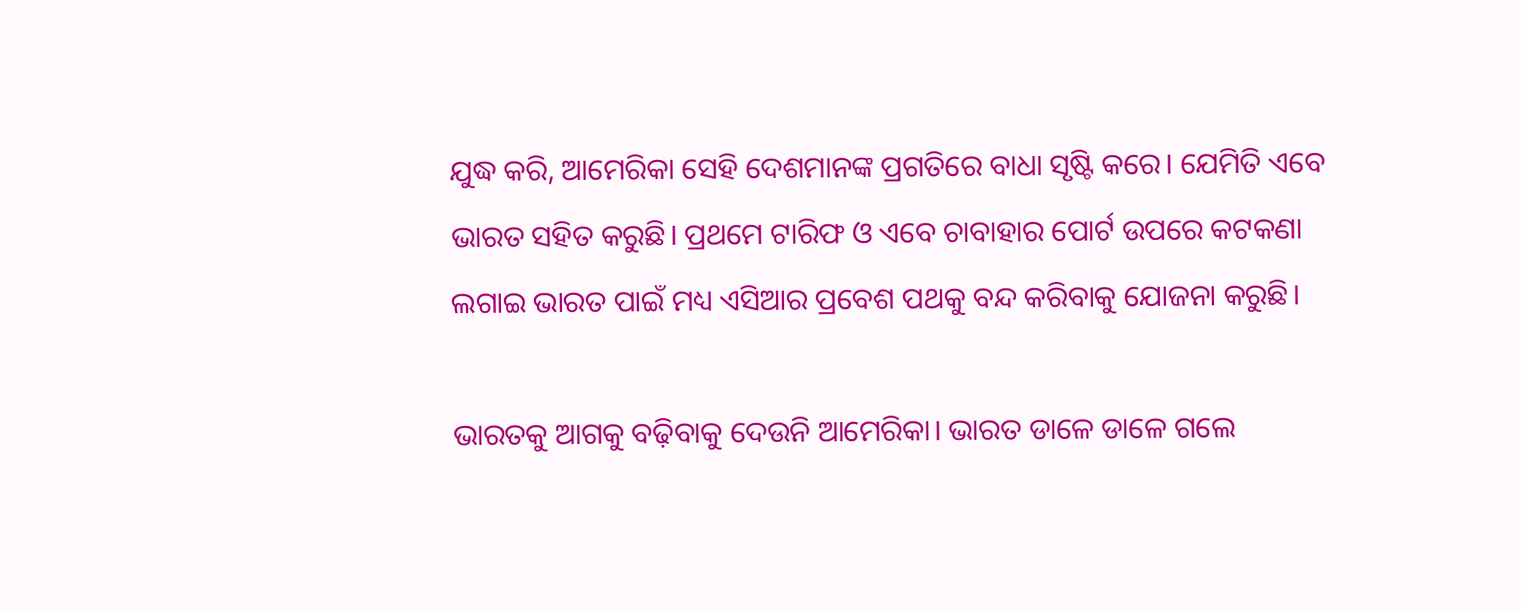ଯୁଦ୍ଧ କରି, ଆମେରିକା ସେହି ଦେଶମାନଙ୍କ ପ୍ରଗତିରେ ବାଧା ସୃଷ୍ଟି କରେ। ଯେମିତି ଏବେ ଭାରତ ସହିତ କରୁଛି। ପ୍ରଥମେ ଟାରିଫ ଓ ଏବେ ଚାବାହାର ପୋର୍ଟ ଉପରେ କଟକଣା ଲଗାଇ ଭାରତ ପାଇଁ ମଧ୍ୟ ଏସିଆର ପ୍ରବେଶ ପଥକୁ ବନ୍ଦ କରିବାକୁ ଯୋଜନା କରୁଛି।

ଭାରତକୁ ଆଗକୁ ବଢ଼ିବାକୁ ଦେଉନି ଆମେରିକା। ଭାରତ ଡାଳେ ଡାଳେ ଗଲେ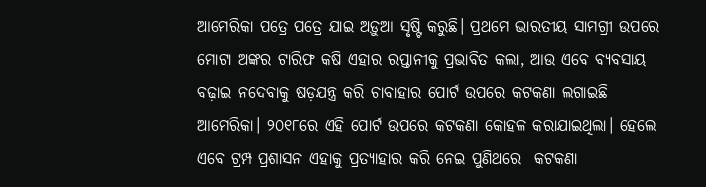ଆମେରିକା ପତ୍ରେ ପତ୍ରେ ଯାଇ ଅଡ଼ୁଆ ସୃଷ୍ଟି କରୁଛି। ପ୍ରଥମେ ଭାରତୀୟ ସାମଗ୍ରୀ ଉପରେ ମୋଟା ଅଙ୍କର ଟାରିଫ କଷି ଏହାର ରପ୍ତାନୀକୁ ପ୍ରଭାବିତ କଲା, ଆଉ ଏବେ ବ୍ୟବସାୟ ବଢ଼ାଇ ନଦେବାକୁ ଷଡ଼ଯନ୍ତ୍ର କରି ଚାବାହାର ପୋର୍ଟ ଉପରେ କଟକଣା ଲଗାଇଛି ଆମେରିକା। ୨୦୧୮ରେ ଏହି ପୋର୍ଟ ଉପରେ କଟକଣା କୋହଳ କରାଯାଇଥିଲା। ହେଲେ ଏବେ ଟ୍ରମ୍ପ ପ୍ରଶାସନ ଏହାକୁ ପ୍ରତ୍ୟାହାର କରି ନେଇ ପୁଣିଥରେ  କଟକଣା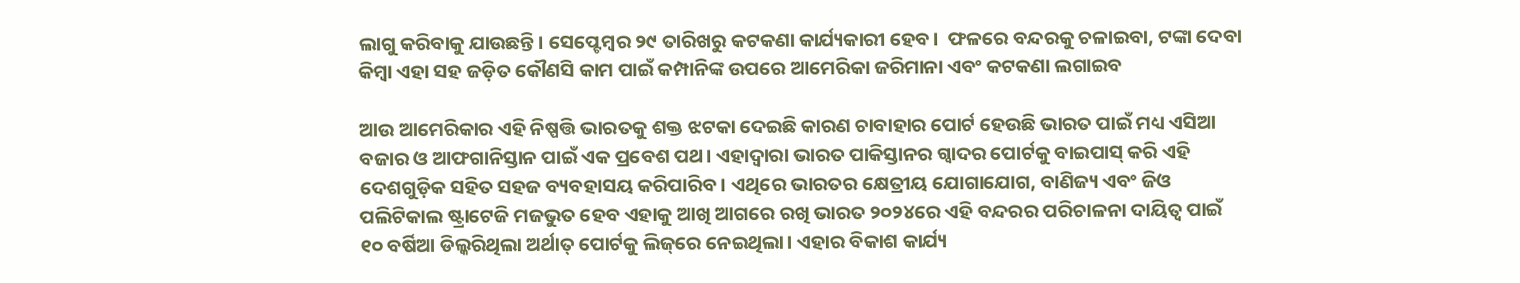ଲାଗୁ କରିବାକୁ ଯାଉଛନ୍ତି। ସେପ୍ଟେମ୍ବର ୨୯ ତାରିଖରୁ କଟକଣା କାର୍ଯ୍ୟକାରୀ ହେବ।  ଫଳରେ ବନ୍ଦରକୁ ଚଳାଇବା, ଟଙ୍କା ଦେବା କିମ୍ବା ଏହା ସହ ଜଡ଼ିତ କୌଣସି କାମ ପାଇଁ କମ୍ପାନିଙ୍କ ଉପରେ ଆମେରିକା ଜରିମାନା ଏବଂ କଟକଣା ଲଗାଇବ

ଆଉ ଆମେରିକାର ଏହି ନିଷ୍ପତ୍ତି ଭାରତକୁ ଶକ୍ତ ଝଟକା ଦେଇଛି କାରଣ ଚାବାହାର ପୋର୍ଟ ହେଉଛି ଭାରତ ପାଇଁ ମଧ୍ୟ ଏସିଆ ବଜାର ଓ ଆଫଗାନିସ୍ତାନ ପାଇଁ ଏକ ପ୍ରବେଶ ପଥ। ଏହାଦ୍ୱାରା ଭାରତ ପାକିସ୍ତାନର ଗ୍ୱାଦର ପୋର୍ଟକୁ ବାଇପାସ୍ କରି ଏହି ଦେଶଗୁଡ଼ିକ ସହିତ ସହଜ ବ୍ୟବହାସୟ କରିପାରିବ। ଏଥିରେ ଭାରତର କ୍ଷେତ୍ରୀୟ ଯୋଗାଯୋଗ, ବାଣିଜ୍ୟ ଏବଂ ଜିଓ ପଲିଟିକାଲ ଷ୍ଟ୍ରାଟେଜି ମଜଭୁତ ହେବ ଏହାକୁ ଆଖି ଆଗରେ ରଖି ଭାରତ ୨୦୨୪ରେ ଏହି ବନ୍ଦରର ପରିଚାଳନା ଦାୟିତ୍ୱ ପାଇଁ ୧୦ ବର୍ଷିଆ ଡିଲ୍କରିଥିଲା ଅର୍ଥାତ୍ ପୋର୍ଟକୁ ଲିଜ୍‌ରେ ନେଇଥିଲା। ଏହାର ବିକାଶ କାର୍ଯ୍ୟ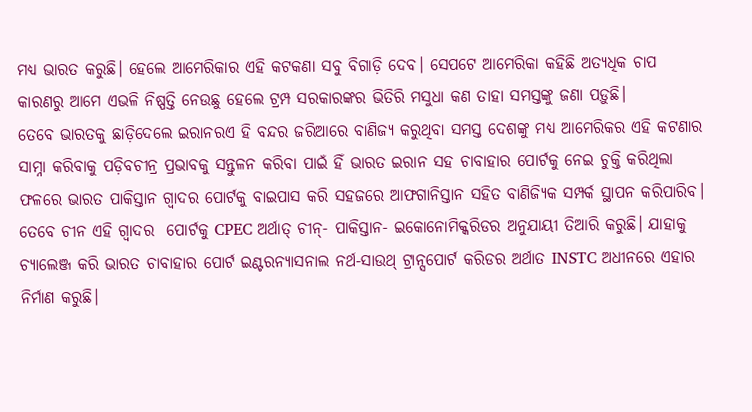ମଧ୍ୟ ଭାରତ କରୁଛି। ହେଲେ ଆମେରିକାର ଏହି କଟକଣା ସବୁ ବିଗାଡ଼ି ଦେବ। ସେପଟେ ଆମେରିକା କହିଛି ଅତ୍ୟଧିକ ଚାପ କାରଣରୁ ଆମେ ଏଭଳି ନିଷ୍ପତ୍ତି ନେଉଛୁ ହେଲେ ଟ୍ରମ୍ପ ସରକାରଙ୍କର ଭିତିରି ମସୁଧା କଣ ତାହା ସମସ୍ତଙ୍କୁ ଜଣା ପଡ଼ୁଛି।
ତେବେ ଭାରତକୁ ଛାଡ଼ିଦେଲେ ଇରାନରଏ ହି ବନ୍ଦର ଜରିଆରେ ବାଣିଜ୍ୟ କରୁଥିବା ସମସ୍ତ ଦେଶଙ୍କୁ ମଧ୍ୟ ଆମେରିକର ଏହି କଟଣାର ସାମ୍ନା କରିବାକୁ ପଡ଼ିବଚୀନ୍ର ପ୍ରଭାବକୁ ସନ୍ତୁଳନ କରିବା ପାଇଁ ହିଁ ଭାରତ ଇରାନ ସହ ଚାବାହାର ପୋର୍ଟକୁ ନେଇ ଚୁକ୍ତି କରିଥିଲା ଫଳରେ ଭାରତ ପାକିସ୍ତାନ ଗ୍ୱାଦର ପୋର୍ଟକୁ ବାଇପାସ କରି ସହଜରେ ଆଫଗାନିସ୍ତାନ ସହିତ ବାଣିଜ୍ୟିକ ସମ୍ପର୍କ ସ୍ଥାପନ କରିପାରିବ। ତେବେ ଚୀନ ଏହି ଗ୍ୱାଦର  ପୋର୍ଟକୁ CPEC ଅର୍ଥାତ୍ ଚୀନ୍- ପାକିସ୍ତାନ- ଇକୋନୋମିକ୍କରିଡର ଅନୁଯାୟୀ ତିଆରି କରୁଛି। ଯାହାକୁ ଚ୍ୟାଲେଞ୍ଜ କରି ଭାରତ ଚାବାହାର ପୋର୍ଟ ଇଣ୍ଟରନ୍ୟାସନାଲ ନର୍ଥ-ସାଉଥ୍ ଟ୍ରାନ୍ସପୋର୍ଟ କରିଡର ଅର୍ଥାତ INSTC ଅଧୀନରେ ଏହାର ନିର୍ମାଣ କରୁଛି।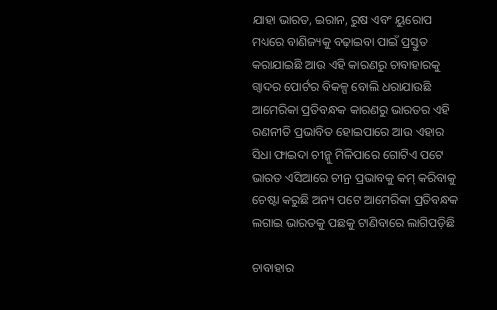ଯାହା ଭାରତ, ଇରାନ, ରୁଷ ଏବଂ ୟୁରୋପ ମଧ୍ୟରେ ବାଣିଜ୍ୟକୁ ବଢ଼ାଇବା ପାଇଁ ପ୍ରସ୍ତୁତ କରାଯାଇଛି ଆଉ ଏହି କାରଣରୁ ଚାବାହାରକୁ ଗ୍ୱାଦର ପୋର୍ଟର ବିକଳ୍ପ ବୋଲି ଧରାଯାଉଛି ଆମେରିକା ପ୍ରତିବନ୍ଧକ କାରଣରୁ ଭାରତର ଏହି ରଣନୀତି ପ୍ରଭାବିତ ହୋଇପାରେ ଆଉ ଏହାର ସିଧା ଫାଇଦା ଚୀନ୍କୁ ମିଳିପାରେ ଗୋଟିଏ ପଟେ ଭାରତ ଏସିଆରେ ଚୀନ୍ର ପ୍ରଭାବକୁ କମ୍ କରିବାକୁ ଚେଷ୍ଟା କରୁଛି ଅନ୍ୟ ପଟେ ଆମେରିକା ପ୍ରତିବନ୍ଧକ ଲଗାଇ ଭାରତକୁ ପଛକୁ ଟାଣିବାରେ ଲାଗିପଡ଼ିଛି

ଚାବାହାର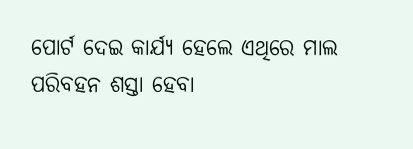ପୋର୍ଟ ଦେଇ କାର୍ଯ୍ୟ ହେଲେ ଏଥିରେ ମାଲ ପରିବହନ ଶସ୍ତା ହେବା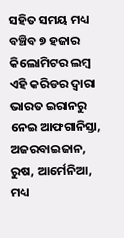ସହିତ ସମୟ ମଧ୍ୟ ବଞ୍ଚିବ ୭ ହଜାର କିଲୋମିଟର ଲମ୍ବ ଏହି କରିଡର ଦ୍ୱାରା ଭାରତ ଇରାନରୁ ନେଇ ଆଫଗାନିସ୍ତା, ଅଜରବାଇଜାନ, ରୁଷ, ଆର୍ମେନିଆ, ମଧ୍ୟ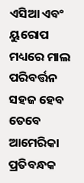ଏସିଆ ଏବଂ ୟୁରୋପ ମଧ୍ୟରେ ମାଲ ପରିବର୍ତ୍ତନ ସହଜ ହେବ ତେବେ ଆମେରିକା ପ୍ରତିବନ୍ଧକ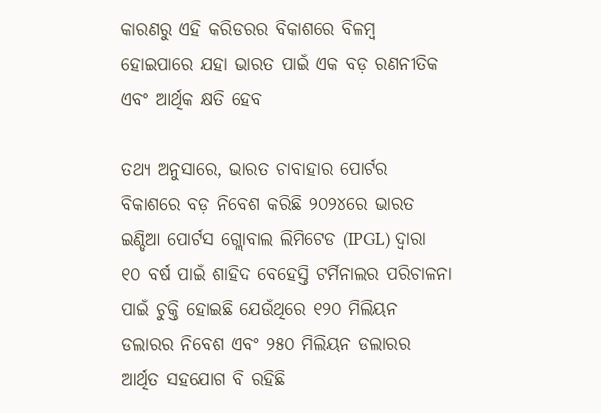କାରଣରୁ ଏହି କରିଡରର ବିକାଶରେ ବିଳମ୍ବ ହୋଇପାରେ ଯହା ଭାରତ ପାଇଁ ଏକ ବଡ଼ ରଣନୀତିକ ଏବଂ ଆର୍ଥିକ କ୍ଷତି ହେବ

ତଥ୍ୟ ଅନୁସାରେ, ଭାରତ ଚାବାହାର ପୋର୍ଟର ବିକାଶରେ ବଡ଼ ନିବେଶ କରିଛି ୨୦୨୪ରେ ଭାରତ ଇଣ୍ଡିଆ ପୋର୍ଟସ ଗ୍ଲୋବାଲ ଲିମିଟେଡ (IPGL) ଦ୍ୱାରା ୧୦ ବର୍ଷ ପାଇଁ ଶାହିଦ ବେହେସ୍ତି ଟର୍ମିନାଲର ପରିଚାଳନା ପାଇଁ ଚୁକ୍ତି ହୋଇଛି ଯେଉଁଥିରେ ୧୨୦ ମିଲିୟନ ଡଲାରର ନିବେଶ ଏବଂ ୨୫୦ ମିଲିୟନ ଡଲାରର ଆର୍ଥିତ ସହଯୋଗ ବି ରହିଛି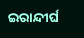ଇରାନ୍ଦୀର୍ଘ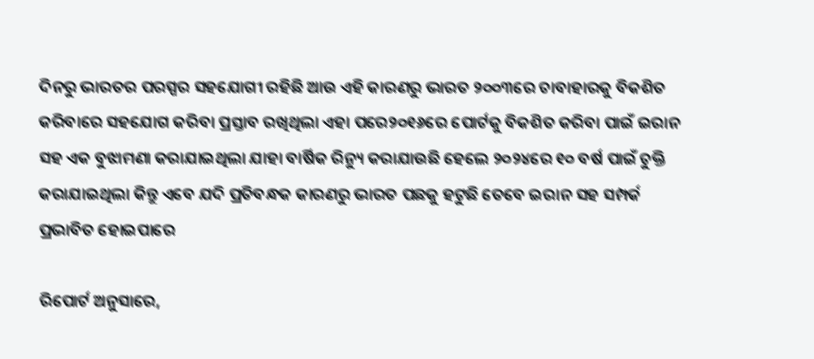ଦିନରୁ ଭାରତର ପରସ୍ପର ସହଯୋଗୀ ରହିଛି ଆଉ ଏହି କାରଣରୁ ଭାରତ ୨୦୦୩ରେ ଚାବାହାରକୁ ବିକଶିତ କରିବାରେ ସହଯୋଗ କରିବା ପ୍ରସ୍ତାବ ରଖିଥିଲା ଏହା ପରେ୨୦୧୬ରେ ପୋର୍ଟକୁ ବିକଶିତ କରିବା ପାଇଁ ଇରାନ ସହ ଏକ ବୁଝାମଣା କରାଯାଇଥିଲା ଯାହା ବାର୍ଷିକ ରିନ୍ୟୁ କରାଯାଉଛି ହେଲେ ୨୦୨୪ରେ ୧୦ ବର୍ଷ ପାଇଁ ଚୁକ୍ତି କରାଯାଇଥିଲା କିନ୍ତୁ ଏବେ ଯଦି ପ୍ରତିବନ୍ଧକ କାରଣରୁ ଭାରତ ପଛକୁ ହଟୁଛି ତେବେ‌ ଇରାନ ସହ ସମ୍ପର୍କ ପ୍ରଭାବିତ ହୋଇପାରେ

ରିପୋର୍ଟ ଅନୁସାରେ,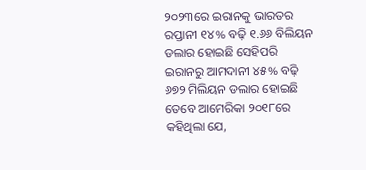୨୦୨୩ରେ ଇରାନକୁ ଭାରତର ରପ୍ତାନୀ ୧୪% ବଢ଼ି ୧.୬୬ ବିଲିୟନ ଡଲାର ହୋଇଛି ସେହିପରି ଇରାନରୁ ଆମଦାନୀ ୪୫% ବଢ଼ି ୬୭୨ ମିଲିୟନ ଡଲାର ହୋଇଛି ତେବେ ଆମେରିକା ୨୦୧୮ରେ କହିଥିଲା ଯେ,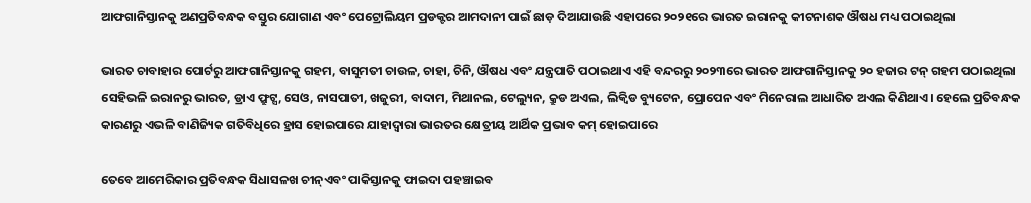ଆଫଗାନିସ୍ତାନକୁ ଅଣପ୍ରତିବନ୍ଧକ ବସ୍ତୁର ଯୋଗାଣ ଏବଂ ପେଟ୍ରୋଲିୟମ ପ୍ରଡକ୍ଟର ଆମଦାନୀ ପାଇଁ ଛାଡ଼ ଦିଆଯାଉଛି ଏହାପରେ ୨୦୨୧ରେ ଭାରତ ଇରାନକୁ କୀଟନାଶକ ଔଷଧ ମଧ୍ୟ ପଠାଇଥିଲା

ଭାରତ ଚାବାହାର ପୋର୍ଟରୁ ଆଫଗାନିସ୍ତାନକୁ ଗହମ, ବାସୁମତୀ ଚାଉଳ, ଚାହା, ଚିନି, ଔଷଧ ଏବଂ ଯନ୍ତ୍ରପାତି ପଠାଇଥାଏ ଏହି ବନ୍ଦରରୁ ୨୦୨୩ରେ ଭାରତ ଆଫଗାନିସ୍ତାନକୁ ୨୦ ହଜାର ଟନ୍ ଗହମ ପଠାଇଥିଲା ସେହିଭଳି ଇରାନରୁ ଭାରତ, ଡ୍ରାଏ ଫ୍ରୁଟ୍ସ, ସେଓ, ନାସପାତୀ, ଖଜୁରୀ, ବାଦାମ, ମିଥାନଲ, ଟେଲ୍ୟୁନ, କ୍ରୁଡ ଅଏଲ, ଲିକ୍ୱିଡ ବ୍ୟୁଟେନ, ପ୍ରୋପେନ ଏବଂ ମିନେରାଲ ଆଧାରିତ ଅଏଲ କିଣିଥାଏ। ହେଲେ ପ୍ରତିବନ୍ଧକ କାରଣରୁ ଏଭଳି ବାଣିଜ୍ୟିକ ଗତିବିଧିରେ ହ୍ରାସ ହୋଇପାରେ ଯାହାଦ୍ୱାରା ଭାରତର କ୍ଷେତ୍ରୀୟ ଆର୍ଥିକ ପ୍ରଭାବ କମ୍ ହୋଇପାରେ

ତେବେ ଆମେରିକାର ପ୍ରତିବନ୍ଧକ ସିଧାସଳଖ ଚୀନ୍ଏବଂ ପାକିସ୍ତାନକୁ ଫାଇଦା ପହଞ୍ଚାଇବ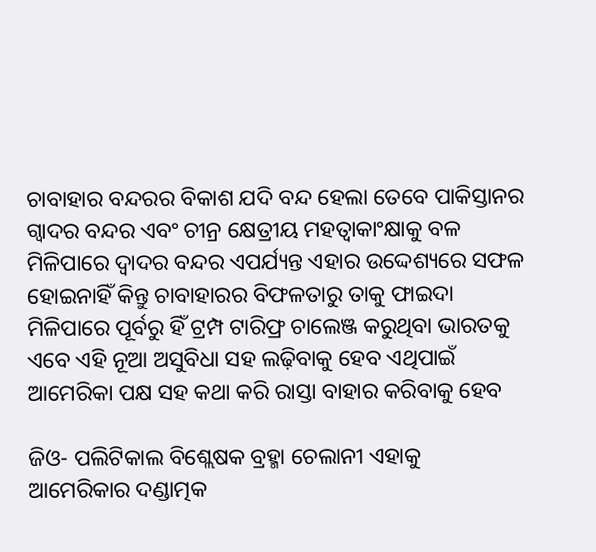ଚାବାହାର ବନ୍ଦରର ବିକାଶ ଯଦି ବନ୍ଦ ହେଲା ତେବେ‌ ପାକିସ୍ତାନର ଗ୍ୱାଦର ବନ୍ଦର ଏବଂ ଚୀନ୍ର କ୍ଷେତ୍ରୀୟ ମହତ୍ୱାକାଂକ୍ଷାକୁ ବଳ ମିଳିପାରେ ଦ୍ୱାଦର ବନ୍ଦର ଏପର୍ଯ୍ୟନ୍ତ ଏହାର ଉଦ୍ଦେଶ୍ୟରେ ସଫଳ ହୋଇନାହିଁ କିନ୍ତୁ ଚାବାହାରର ବିଫଳତାରୁ ତାକୁ ଫାଇଦା ମିଳିପାରେ ପୂର୍ବରୁ ହିଁ ଟ୍ରମ୍ପ ଟାରିଫ୍ର ଚାଲେଞ୍ଜ କରୁଥିବା ଭାରତକୁ ଏବେ ଏହି ନୂଆ ଅସୁବିଧା ସହ ଲଢ଼ିବାକୁ ହେବ ଏଥିପାଇଁ ଆମେରିକା ପକ୍ଷ ସହ କଥା କରି ରାସ୍ତା ବାହାର କରିବାକୁ ହେବ

ଜିଓ- ପଲିଟିକାଲ ବିଶ୍ଲେଷକ ବ୍ରହ୍ମା ଚେଲାନୀ ଏହାକୁ ଆମେରିକାର ଦଣ୍ଡାତ୍ମକ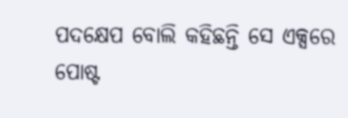ପଦକ୍ଷେପ ବୋଲି କହିଛନ୍ତି ସେ ଏକ୍ସରେ ପୋଷ୍ଟ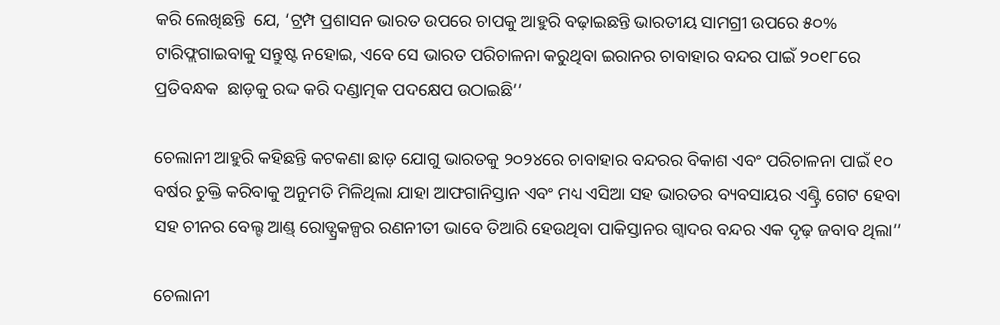କରି ଲେଖିଛନ୍ତି  ଯେ, ‘ଟ୍ରମ୍ପ ପ୍ରଶାସନ ଭାରତ ଉପରେ ଚାପକୁ ଆହୁରି ବଢ଼ାଇଛନ୍ତି ଭାରତୀୟ ସାମଗ୍ରୀ ଉପରେ ୫୦% ଟାରିଫ୍ଲଗାଇବାକୁ ସନ୍ତୁଷ୍ଟ ନହୋଇ, ଏବେ ସେ ଭାରତ ପରିଚାଳନା କରୁଥିବା ଇରାନର ଚାବାହାର ବନ୍ଦର ପାଇଁ ୨୦୧୮ରେ ପ୍ରତିବନ୍ଧକ  ଛାଡ଼କୁ ରଦ୍ଦ କରି ଦଣ୍ଡାତ୍ମକ ପଦକ୍ଷେପ ଉଠାଇଛି’’

ଚେଲାନୀ ଆହୁରି କହିଛନ୍ତି କଟକଣା ଛାଡ଼ ଯୋଗୁ ଭାରତକୁ ୨୦୨୪ରେ ଚାବାହାର ବନ୍ଦରର ବିକାଶ ଏବଂ ପରିଚାଳନା ପାଇଁ ୧୦ ବର୍ଷର ଚୁକ୍ତି କରିବାକୁ ଅନୁମତି ମିଳିଥିଲା ଯାହା ଆଫଗାନିସ୍ତାନ ଏବଂ ମଧ୍ୟ ଏସିଆ ସହ ଭାରତର ବ୍ୟବସାୟର ଏଣ୍ଟ୍ରି ଗେଟ ହେବା ସହ ଚୀନର ବେଲ୍ଟ ଆଣ୍ଡ୍ ରୋଡ୍ପ୍ରକଳ୍ପର ରଣନୀତୀ ଭାବେ ତିଆରି ହେଉଥିବା ପାକିସ୍ତାନର ଗ୍ୱାଦର ବନ୍ଦର ଏକ ଦୃଢ଼ ଜବାବ ଥିଲା’’

ଚେଲାନୀ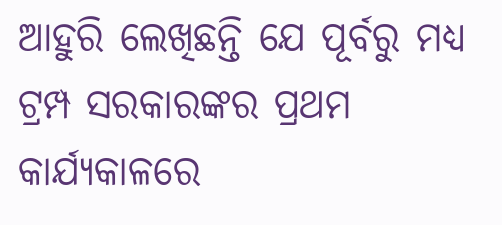ଆହୁରି ଲେଖିଛନ୍ତି ଯେ ପୂର୍ବରୁ ମଧ୍ୟ ଟ୍ରମ୍ପ ସରକାରଙ୍କର ପ୍ରଥମ କାର୍ଯ୍ୟକାଳରେ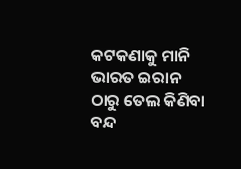କଟକଣାକୁ ମାନି ଭାରତ ଇରାନ ଠାରୁ ତେଲ କିଣିବା ବନ୍ଦ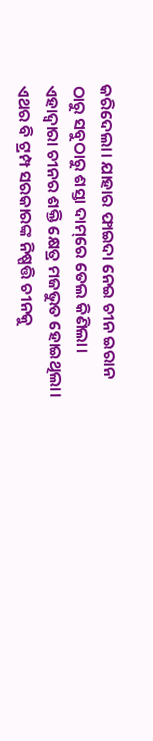କରିଦେଲା। ଯାହାର ଫାଇଦା ନେଇ ଚୀନ ଇରାନ ଠାରୁ ସବୁଠାରୁ ଶସ୍ତା ଦାମ୍‌ରେ ତେଲ କିଣିଲା। ଏହାଦ୍ୱାରା ଚୀନର ଶକ୍ତି କ୍ଷେତ୍ର ମଜଭୁତ ହୋଇଥିଲା। ଏଥର ବି ଟ୍ରମ୍ପ ସରକାରଙ୍କ ନିଷ୍ପତ୍ତି ଚୀନକୁ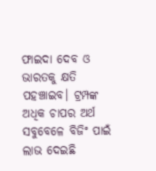ଫାଇଦା ଦେବ ଓ ଭାରତକୁ କ୍ଷତି ପହଞ୍ଚାଇବ। ଟ୍ରମ୍ପଙ୍କ ଅଧିକ ଚାପର ଅର୍ଥ ସବୁବେଳେ ବିଜିଂ ପାଇଁ ଲାଭ ଦେଇଛି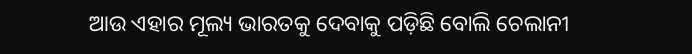ଆଉ ଏହାର ମୂଲ୍ୟ ଭାରତକୁ ଦେବାକୁ ପଡ଼ିଛି ବୋଲି ଚେଲାନୀ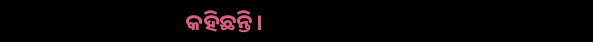କହିଛନ୍ତି।